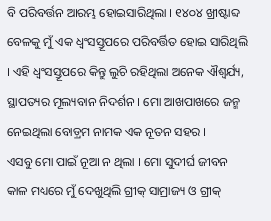ବି ପରିବର୍ତ୍ତନ ଆରମ୍ଭ ହୋଇସାରିଥିଲା । ୧୪୦୪ ଖ୍ରୀଷ୍ଟାବ୍ଦ ବେଳକୁ ମୁଁ ଏକ ଧ୍ୱଂସସ୍ତୂପରେ ପରିବର୍ତ୍ତିତ ହୋଇ ସାରିଥିଲି । ଏହି ଧ୍ୱଂସସ୍ତୂପରେ କିନ୍ତୁ ଲୁଚି ରହିଥିଲା ଅନେକ ଐଶ୍ୱର୍ଯ୍ୟ, ସ୍ଥାପତ୍ୟର ମୂଲ୍ୟବାନ ନିଦର୍ଶନ । ମୋ ଆଖପାଖରେ ଜନ୍ମ ନେଇଥିଲା ବୋଡ଼୍ରମ ନାମକ ଏକ ନୂତନ ସହର ।
ଏସବୁ ମୋ ପାଇଁ ନୂଆ ନ ଥିଲା । ମୋ ସୁଦୀର୍ଘ ଜୀବନ କାଳ ମଧ୍ୟରେ ମୁଁ ଦେଖୁଥିଲି ଗ୍ରୀକ୍ ସାମ୍ରାଜ୍ୟ ଓ ଗ୍ରୀକ୍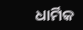ଧାର୍ମିକ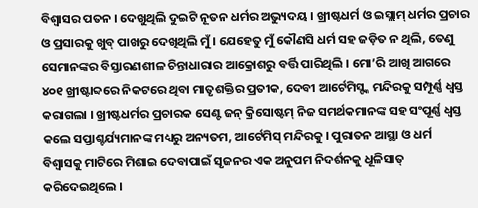ବିଶ୍ୱାସର ପତନ । ଦେଖୁଥିଲି ଦୁଇଟି ନୂତନ ଧର୍ମର ଅଭ୍ୟୁଦୟ । ଖ୍ରୀଷ୍ଟଧର୍ମ ଓ ଇସ୍ଲାମ୍ ଧର୍ମର ପ୍ରଚାର ଓ ପ୍ରସାରକୁ ଖୁବ୍ ପାଖରୁ ଦେଖିଥିଲି ମୁଁ । ଯେହେତୁ ମୁଁ କୌଣସି ଧର୍ମ ସହ ଜଡ଼ିତ ନ ଥିଲି, ତେଣୁ ସେମାନଙ୍କର ବିସ୍ତାରଣଶୀଳ ଚିନ୍ତାଧାରାର ଆକ୍ରୋଶରୁ ବର୍ତ୍ତି ପାରିଥିଲି । ମୋ’ରି ଆଖି ଆଗରେ ୪୦୧ ଖ୍ରୀଷ୍ଟାବ୍ଦରେ ନିକଟରେ ଥିବା ମାତୃଶକ୍ତିର ପ୍ରତୀକ, ଦେବୀ ଆର୍ଟେମିସ୍ଙ୍କ ମନ୍ଦିରକୁ ସମ୍ପୂର୍ଣ୍ଣ ଧ୍ୱସ୍ତ କରାଗଲା । ଖ୍ରୀଷ୍ଟଧର୍ମର ପ୍ରଚାରକ ସେଣ୍ଟ ଜନ୍ କ୍ରିସୋଷ୍ଟମ୍ ନିଜ ସମର୍ଥକମାନଙ୍କ ସହ ସଂପୂର୍ଣ୍ଣ ଧ୍ୱସ୍ତ କଲେ ସପ୍ତାଶ୍ଚର୍ଯ୍ୟମାନଙ୍କ ମଧ୍ୟରୁ ଅନ୍ୟତମ, ଆର୍ଟେମିସ୍ ମନ୍ଦିରକୁ । ପୁରାତନ ଆସ୍ଥା ଓ ଧର୍ମ ବିଶ୍ୱାସକୁ ମାଟିରେ ମିଶାଇ ଦେବାପାଇଁ ସୃଜନର ଏକ ଅନୁପମ ନିଦର୍ଶନକୁ ଧୂଳିସାତ୍ କରିଦେଇଥିଲେ ।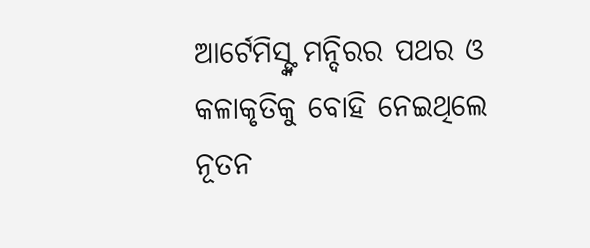ଆର୍ଟେମିସ୍ଙ୍କ ମନ୍ଦିରର ପଥର ଓ କଳାକୃତିକୁ ବୋହି ନେଇଥିଲେ ନୂତନ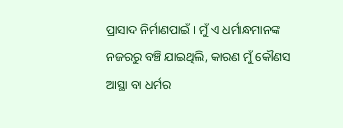ପ୍ରାସାଦ ନିର୍ମାଣପାଇଁ । ମୁଁ ଏ ଧର୍ମାନ୍ଧମାନଙ୍କ ନଜରରୁ ବଞ୍ଚି ଯାଇଥିଲି, କାରଣ ମୁଁ କୌଣସ ଆସ୍ଥା ବା ଧର୍ମର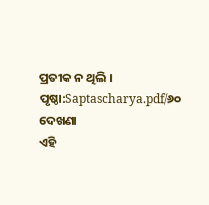ପ୍ରତୀକ ନ ଥିଲି ।
ପୃଷ୍ଠା:Saptascharya.pdf/୬୦
ଦେଖଣା
ଏହି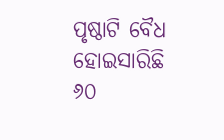ପୃଷ୍ଠାଟି ବୈଧ ହୋଇସାରିଛି
୬୦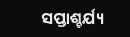ସପ୍ତାଶ୍ଚର୍ଯ୍ୟ